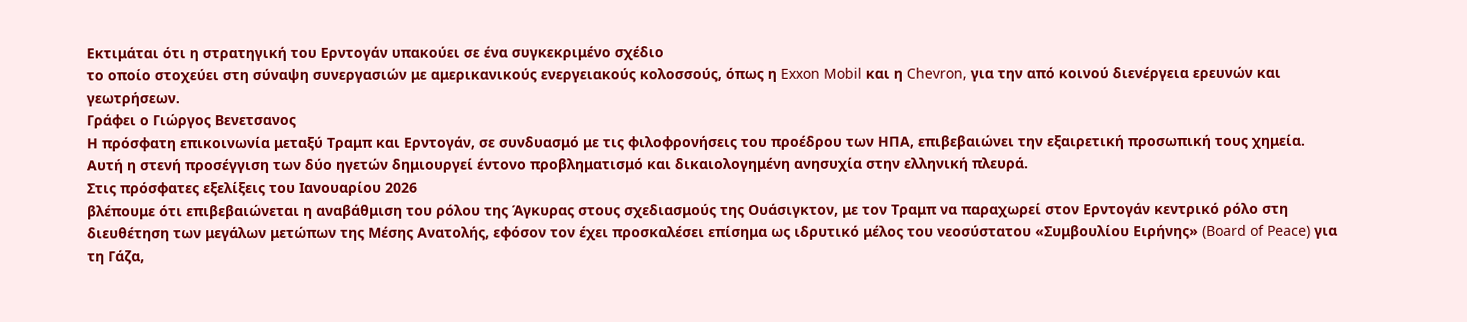Εκτιμάται ότι η στρατηγική του Ερντογάν υπακούει σε ένα συγκεκριμένο σχέδιο
το οποίο στοχεύει στη σύναψη συνεργασιών με αμερικανικούς ενεργειακούς κολοσσούς, όπως η Exxon Mobil και η Chevron, για την από κοινού διενέργεια ερευνών και γεωτρήσεων.
Γράφει ο Γιώργος Βενετσανος
Η πρόσφατη επικοινωνία μεταξύ Τραμπ και Ερντογάν, σε συνδυασμό με τις φιλοφρονήσεις του προέδρου των ΗΠΑ, επιβεβαιώνει την εξαιρετική προσωπική τους χημεία. Αυτή η στενή προσέγγιση των δύο ηγετών δημιουργεί έντονο προβληματισμό και δικαιολογημένη ανησυχία στην ελληνική πλευρά.
Στις πρόσφατες εξελίξεις του Ιανουαρίου 2026
βλέπουμε ότι επιβεβαιώνεται η αναβάθμιση του ρόλου της Άγκυρας στους σχεδιασμούς της Ουάσιγκτον, με τον Τραμπ να παραχωρεί στον Ερντογάν κεντρικό ρόλο στη διευθέτηση των μεγάλων μετώπων της Μέσης Ανατολής, εφόσον τον έχει προσκαλέσει επίσημα ως ιδρυτικό μέλος του νεοσύστατου «Συμβουλίου Ειρήνης» (Board of Peace) για τη Γάζα,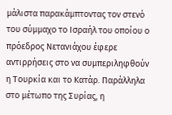μάλιστα παρακάμπτοντας τον στενό του σύμμαχο το Ισραήλ του οποίου ο πρόεδρος Νετανιάχου έφερε αντιρρήσεις στο να συμπεριληφθούν η Τουρκία και το Κατάρ. Παράλληλα στο μέτωπο της Συρίας, η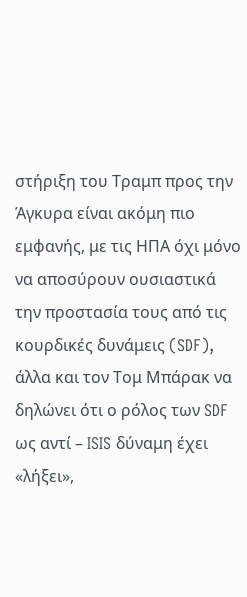στήριξη του Τραμπ προς την Άγκυρα είναι ακόμη πιο εμφανής, με τις ΗΠΑ όχι μόνο να αποσύρουν ουσιαστικά την προστασία τους από τις κουρδικές δυνάμεις (SDF),
άλλα και τον Τομ Μπάρακ να δηλώνει ότι ο ρόλος των SDF ως αντί – ISIS δύναμη έχει «λήξει»,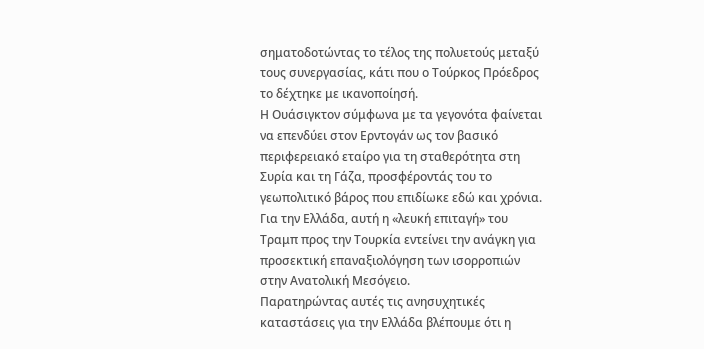σηματοδοτώντας το τέλος της πολυετούς μεταξύ τους συνεργασίας, κάτι που ο Τούρκος Πρόεδρος το δέχτηκε με ικανοποίησή.
Η Ουάσιγκτον σύμφωνα με τα γεγονότα φαίνεται να επενδύει στον Ερντογάν ως τον βασικό περιφερειακό εταίρο για τη σταθερότητα στη Συρία και τη Γάζα, προσφέροντάς του το γεωπολιτικό βάρος που επιδίωκε εδώ και χρόνια. Για την Ελλάδα, αυτή η «λευκή επιταγή» του Τραμπ προς την Τουρκία εντείνει την ανάγκη για προσεκτική επαναξιολόγηση των ισορροπιών στην Ανατολική Μεσόγειο.
Παρατηρώντας αυτές τις ανησυχητικές καταστάσεις για την Ελλάδα βλέπουμε ότι η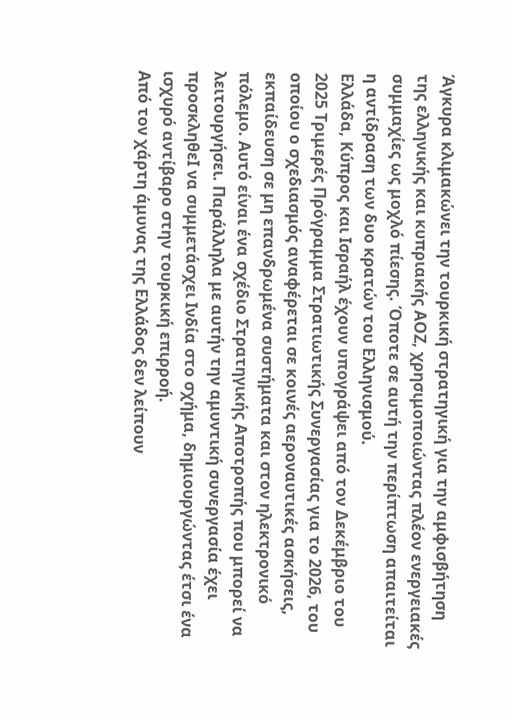Άγκυρα κλιμακώνει την τουρκική στρατηγική για την αμφισβήτηση της ελληνικής και κυπριακής ΑΟΖ, χρησιμοποιώντας πλέον ενεργειακές συμμαχίες ως μοχλό πίεσης. Όποτε σε αυτή την περίπτωση απαιτείται η αντίδραση των δυο κρατών του Ελληνισμού.
Ελλάδα, Κύπρος και Ισραήλ έχουν υπογράψει από τον Δεκέμβριο του 2025 Τριμερές Πρόγραμμα Στρατιωτικής Συνεργασίας για το 2026, του οποίου ο σχεδιασμός αναφέρεται σε κοινές αεροναυτικές ασκήσεις, εκπαίδευση σε μη επανδρωμένα συστήματα και στον ηλεκτρονικό πόλεμο. Αυτό είναι ένα σχέδιο Στρατηγικής Αποτροπής που μπορεί να λειτουργήσει. Παράλληλα με αυτήν την αμυντική συνεργασία έχει προσκληθεI να συμμετάσχει Ινδία στο σχήμα, δημιουργώντας έτσι ένα ισχυρό αντίβαρο στην τουρκική επιρροή.
Από τον χάρτη άμυνας της Ελλάδος δεν λείπουν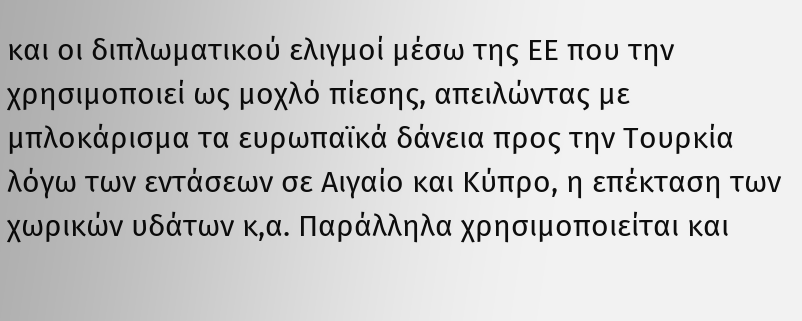και οι διπλωματικού ελιγμοί μέσω της ΕΕ που την χρησιμοποιεί ως μοχλό πίεσης, απειλώντας με μπλοκάρισμα τα ευρωπαϊκά δάνεια προς την Τουρκία λόγω των εντάσεων σε Αιγαίο και Κύπρο, η επέκταση των χωρικών υδάτων κ,α. Παράλληλα χρησιμοποιείται και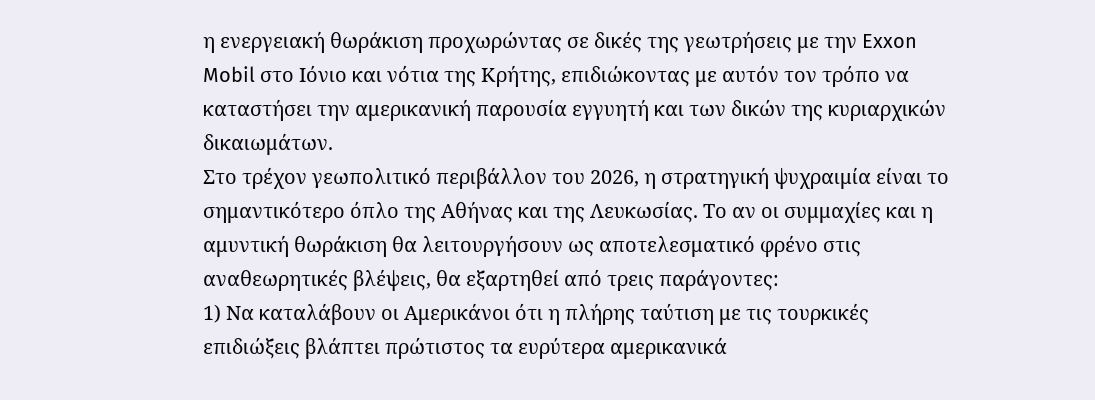η ενεργειακή θωράκιση προχωρώντας σε δικές της γεωτρήσεις με την Exxon Mobil στο Ιόνιο και νότια της Κρήτης, επιδιώκοντας με αυτόν τον τρόπο να καταστήσει την αμερικανική παρουσία εγγυητή και των δικών της κυριαρχικών δικαιωμάτων.
Στο τρέχον γεωπολιτικό περιβάλλον του 2026, η στρατηγική ψυχραιμία είναι το σημαντικότερο όπλο της Αθήνας και της Λευκωσίας. Το αν οι συμμαχίες και η αμυντική θωράκιση θα λειτουργήσουν ως αποτελεσματικό φρένο στις αναθεωρητικές βλέψεις, θα εξαρτηθεί από τρεις παράγοντες:
1) Να καταλάβουν οι Αμερικάνοι ότι η πλήρης ταύτιση με τις τουρκικές επιδιώξεις βλάπτει πρώτιστος τα ευρύτερα αμερικανικά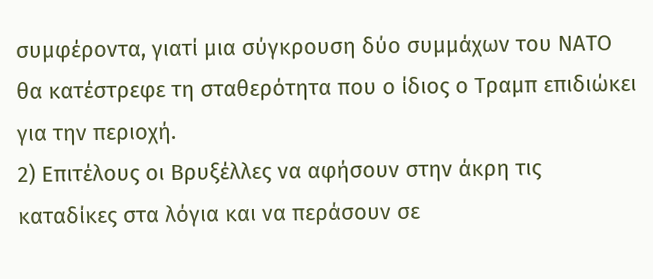συμφέροντα, γιατί μια σύγκρουση δύο συμμάχων του ΝΑΤΟ θα κατέστρεφε τη σταθερότητα που ο ίδιος ο Τραμπ επιδιώκει για την περιοχή.
2) Επιτέλους οι Βρυξέλλες να αφήσουν στην άκρη τις καταδίκες στα λόγια και να περάσουν σε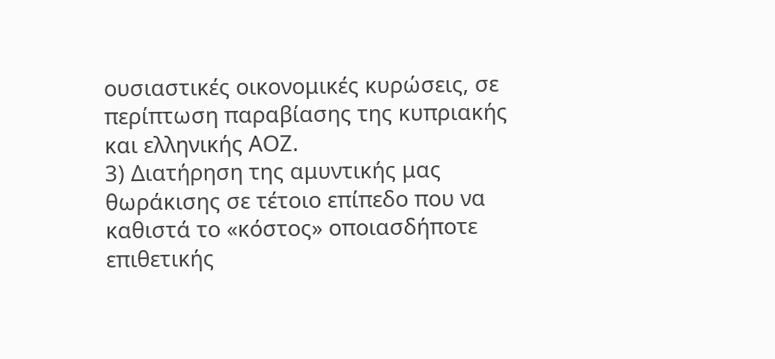ουσιαστικές οικονομικές κυρώσεις, σε περίπτωση παραβίασης της κυπριακής και ελληνικής ΑΟΖ.
3) Διατήρηση της αμυντικής μας θωράκισης σε τέτοιο επίπεδο που να καθιστά το «κόστος» οποιασδήποτε επιθετικής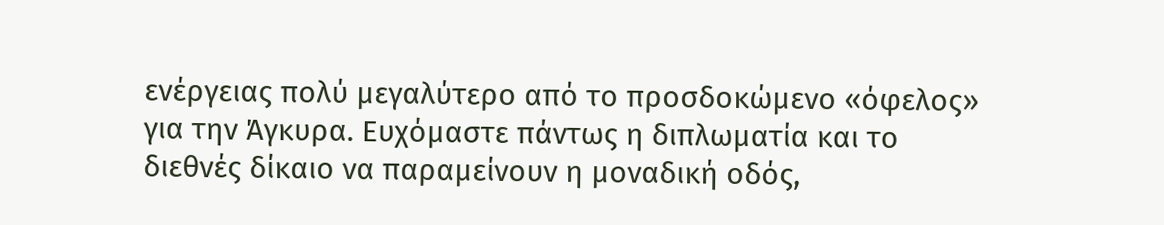ενέργειας πολύ μεγαλύτερο από το προσδοκώμενο «όφελος» για την Άγκυρα. Ευχόμαστε πάντως η διπλωματία και το διεθνές δίκαιο να παραμείνουν η μοναδική οδός,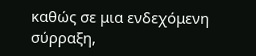καθώς σε μια ενδεχόμενη σύρραξη,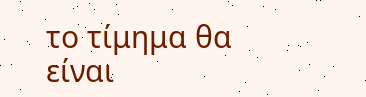το τίμημα θα είναι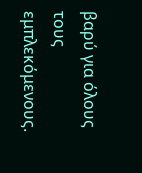βαρύ για όλους τους εμπλεκόμενους.